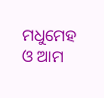ମଧୁମେହ ଓ ଆମ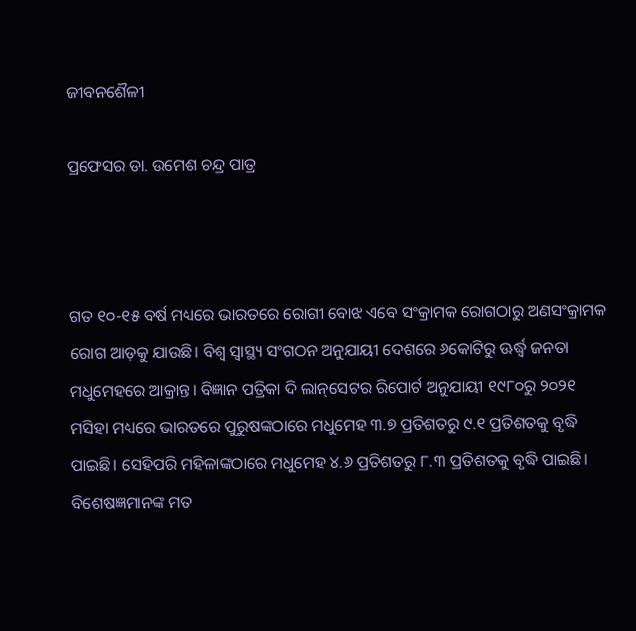ଜୀବନଶୈଳୀ

ପ୍ରଫେସର ଡା. ଉମେଶ ଚନ୍ଦ୍ର ପାତ୍ର



ଗତ ୧୦-୧୫ ବର୍ଷ ମଧ୍ୟରେ ଭାରତରେ ରୋଗୀ ବୋଝ ଏବେ ସଂକ୍ରାମକ ରୋଗଠାରୁ ଅଣସଂକ୍ରାମକ ରୋଗ ଆଡ଼କୁ ଯାଉଛି। ବିଶ୍ୱ ସ୍ବାସ୍ଥ୍ୟ ସଂଗଠନ ଅନୁଯାୟୀ ଦେଶରେ ୬କୋଟିରୁ ଊର୍ଦ୍ଧ୍ୱ ଜନତା ମଧୁମେହରେ ଆକ୍ରାନ୍ତ। ବିଜ୍ଞାନ ପତ୍ରିକା ଦି ଲାନ୍‌ସେଟର ରିପୋର୍ଟ ଅନୁଯାୟୀ ୧୯୮୦ରୁ ୨୦୨୧ ମସିହା ମଧ୍ୟରେ ଭାରତରେ ପୁରୁଷଙ୍କଠାରେ ମଧୁମେହ ୩.୭ ପ୍ରତିଶତରୁ ୯.୧ ପ୍ରତିଶତକୁ ବୃଦ୍ଧି ପାଇଛି। ସେହିପରି ମହିଳାଙ୍କଠାରେ ମଧୁମେହ ୪.୬ ପ୍ରତିଶତରୁ ୮.୩ ପ୍ରତିଶତକୁ ବୃଦ୍ଧି ପାଇଛି। ବିଶେଷଜ୍ଞମାନଙ୍କ ମତ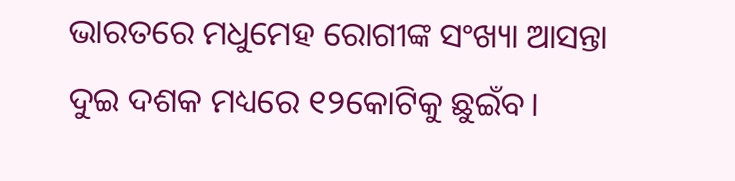ଭାରତରେ ମଧୁମେହ ରୋଗୀଙ୍କ ସଂଖ୍ୟା ଆସନ୍ତା ଦୁଇ ଦଶକ ମଧ୍ୟରେ ୧୨କୋଟିକୁ ଛୁଇଁବ।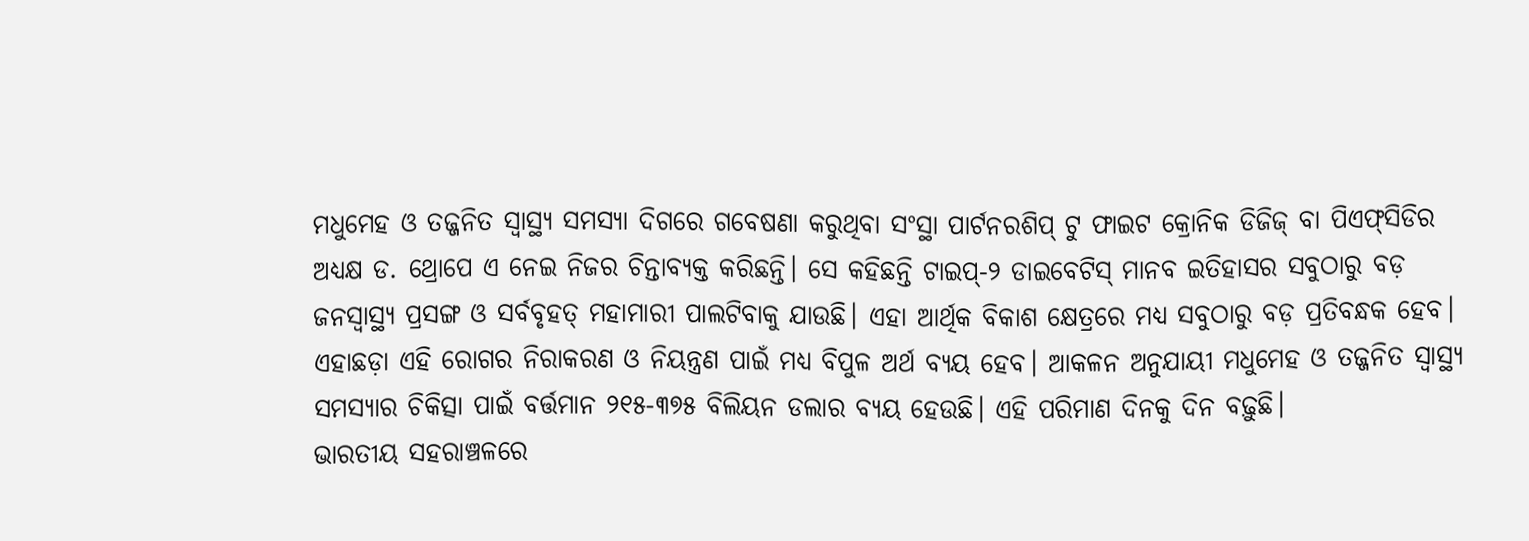ମଧୁମେହ ଓ ତଜ୍ଜନିତ ସ୍ବାସ୍ଥ୍ୟ ସମସ୍ୟା ଦିଗରେ ଗବେଷଣା କରୁଥିବା ସଂସ୍ଥା ପାର୍ଟନରଶିପ୍‌ ଟୁ ଫାଇଟ କ୍ରୋନିକ ଡିଜିଜ୍‌ ବା ପିଏଫ୍‌ସିଡିର ଅଧ୍ୟକ୍ଷ ଡ. ଥ୍ରୋପେ ଏ ନେଇ ନିଜର ଚିନ୍ତାବ୍ୟକ୍ତ କରିଛନ୍ତି। ସେ କହିଛନ୍ତି ଟାଇପ୍‌-୨ ଡାଇବେଟିସ୍‌ ମାନବ ଇତିହାସର ସବୁଠାରୁ ବଡ଼ ଜନସ୍ବାସ୍ଥ୍ୟ ପ୍ରସଙ୍ଗ ଓ ସର୍ବବୃହତ୍‌ ମହାମାରୀ ପାଲଟିବାକୁ ଯାଉଛି। ଏହା ଆର୍ଥିକ ବିକାଶ କ୍ଷେତ୍ରରେ ମଧ୍ୟ ସବୁଠାରୁ ବଡ଼ ପ୍ରତିବନ୍ଧକ ହେବ। ଏହାଛଡ଼ା ଏହି ରୋଗର ନିରାକରଣ ଓ ନିୟନ୍ତ୍ରଣ ପାଇଁ ମଧ୍ୟ ବିପୁଳ ଅର୍ଥ ବ୍ୟୟ ହେବ। ଆକଳନ ଅନୁଯାୟୀ ମଧୁମେହ ଓ ତଜ୍ଜନିତ ସ୍ବାସ୍ଥ୍ୟ ସମସ୍ୟାର ଚିକିତ୍ସା ପାଇଁ ବର୍ତ୍ତମାନ ୨୧୫-୩୭୫ ବିଲିୟନ ଡଲାର ବ୍ୟୟ ହେଉଛି। ଏହି ପରିମାଣ ଦିନକୁ ଦିନ ବଢ଼ୁଛି।
ଭାରତୀୟ ସହରାଞ୍ଚଳରେ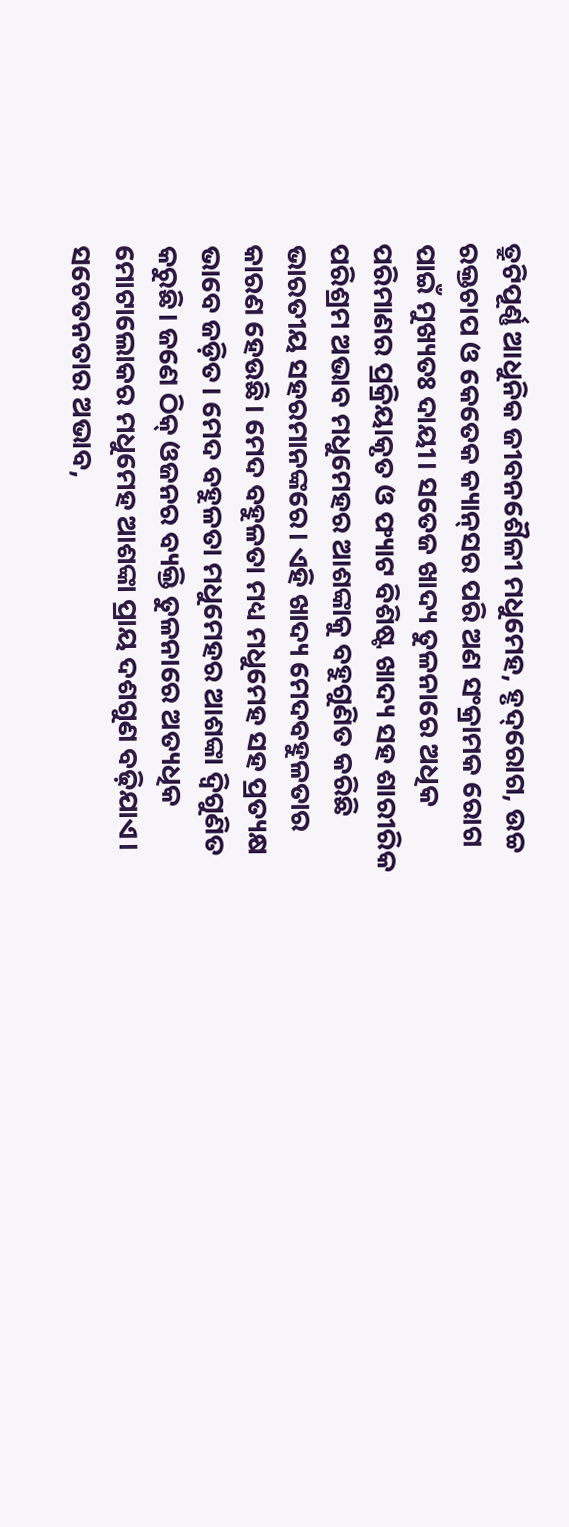ତ୍ରୁଟିପୂର୍ଣ୍ଣ ଆଧୁନିକ ଜୀବନଶୈଳୀ ମଧୁମେହ, ହୃଦ୍‌ରୋଗ, ଉଚ୍ଚ ରକ୍ତଚାପ ଓ କେତେକ କ୍ୟାନ୍‌ସର ପରି ଅଣ ସଂକ୍ରାମକ ରୋଗ ପାଇଁ ମୁଖ୍ୟତଃ ଦାୟୀ। ସତେଜ ଖାଦ୍ୟ ତୁଳନାରେ ଅଧିକ ପରିମାଣର ପ୍ରକ୍ରିୟାକୃତ ଓ ଫ୍ୟାଟ ବିଶିଷ୍ଟ ଖାଦ୍ୟ ସହ ଶାରୀରିକ ପରିଶ୍ରମ ଅଭାବ ମଧୁମେହର ଆଶଙ୍କାକୁ ବହୁଗୁଣିତ କରିଛି ଭାରତୀୟ ସହରମାନଙ୍କରେ। ଏହି ଖାଦ୍ୟ ମେଦବହୁଳତାର କାରଣ ହେଉଛି। ମେଦ ବହୁଳତା ମଧ୍ୟ ମଧୁମେହ ସହ ପ୍ରତ୍ୟକ୍ଷ ଭାବେ ଜଡ଼ିତ। ମେଦ ବହୁଳତା ମଧୁମେହର ଆଶଙ୍କା ଦ୍ୱିଗୁଣିତ କରୁଛି। ଜଣେ ଠିକ୍‌ ଓଜନର ବ୍ୟକ୍ତି ତୁଳନାରେ ଅତ୍ୟଧିକ ମୋଟାଲୋକର ମଧୁମେହ ଆଶଙ୍କା ପ୍ରାୟ ଦଶଗୁଣ ବଢ଼ିଯାଏ। ସଚେତନତାର ଅଭାବ,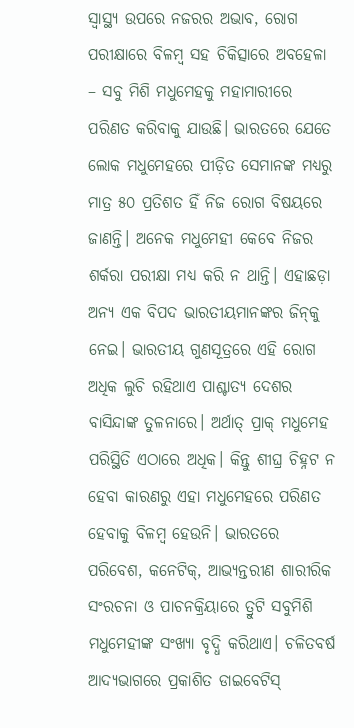ସ୍ବାସ୍ଥ୍ୟ ଉପରେ ନଜରର ଅଭାବ, ରୋଗ ପରୀକ୍ଷାରେ ବିଳମ୍ବ ସହ ଚିକିତ୍ସାରେ ଅବହେଳା – ସବୁ ମିଶି ମଧୁମେହକୁ ମହାମାରୀରେ ପରିଣତ କରିବାକୁ ଯାଉଛି। ଭାରତରେ ଯେତେ ଲୋକ ମଧୁମେହରେ ପୀଡ଼ିତ ସେମାନଙ୍କ ମଧ୍ୟରୁ ମାତ୍ର ୫୦ ପ୍ରତିଶତ ହିଁ ନିଜ ରୋଗ ବିଷୟରେ ଜାଣନ୍ତି। ଅନେକ ମଧୁମେହୀ କେବେ ନିଜର ଶର୍କରା ପରୀକ୍ଷା ମଧ୍ୟ କରି ନ ଥାନ୍ତି। ଏହାଛଡ଼ା ଅନ୍ୟ ଏକ ବିପଦ ଭାରତୀୟମାନଙ୍କର ଜିନ୍‌କୁ ନେଇ। ଭାରତୀୟ ଗୁଣସୂତ୍ରରେ ଏହି ରୋଗ ଅଧିକ ଲୁଚି ରହିଥାଏ ପାଶ୍ଚାତ୍ୟ ଦେଶର ବାସିନ୍ଦାଙ୍କ ତୁଳନାରେ। ଅର୍ଥାତ୍‌ ପ୍ରାକ୍‌ ମଧୁମେହ ପରିସ୍ଥିତି ଏଠାରେ ଅଧିକ। କିନ୍ତୁ ଶୀଘ୍ର ଚିହ୍ନଟ ନ ହେବା କାରଣରୁ ଏହା ମଧୁମେହରେ ପରିଣତ ହେବାକୁ ବିଳମ୍ବ ହେଉନି। ଭାରତରେ ପରିବେଶ, କନେଟିକ୍‌, ଆଭ୍ୟନ୍ତରୀଣ ଶାରୀରିକ ସଂରଚନା ଓ ପାଚନକ୍ରିୟାରେ ତ୍ରୁଟି ସବୁମିଶି ମଧୁମେହୀଙ୍କ ସଂଖ୍ୟା ବୃଦ୍ଧି କରିଥାଏ। ଚଳିତବର୍ଷ ଆଦ୍ୟଭାଗରେ ପ୍ରକାଶିତ ଡାଇବେଟିସ୍‌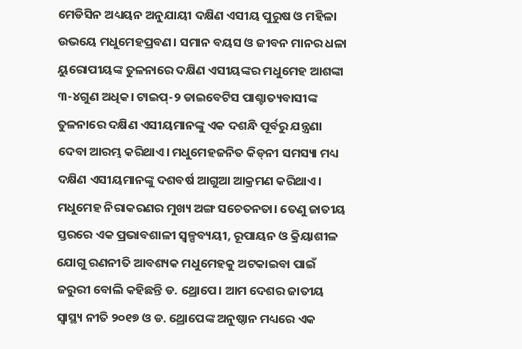ମେଡିସିନ ଅଧ୍ୟୟନ ଅନୁଯାୟୀ ଦକ୍ଷିଣ ଏସୀୟ ପୁରୁଷ ଓ ମହିଳା ଉଭୟେ ମଧୁମେହପ୍ରବଣ। ସମାନ ବୟସ ଓ ଜୀବନ ମାନର ଧଳା ୟୁରୋପୀୟଙ୍କ ତୁଳନାରେ ଦକ୍ଷିଣ ଏସୀୟଙ୍କର ମଧୁମେହ ଆଶଙ୍କା ୩-୪ଗୁଣ ଅଧିକ। ଟାଇପ୍‌-୨ ଡାଇବେଟିସ ପାଶ୍ଚାତ୍ୟବାସୀଙ୍କ ତୁଳନାରେ ଦକ୍ଷିଣ ଏସୀୟମାନଙ୍କୁ ଏକ ଦଶନ୍ଧି ପୂର୍ବରୁ ଯନ୍ତ୍ରଣା ଦେବା ଆରମ୍ଭ କରିଥାଏ। ମଧୁମେହଜନିତ କିଡ୍‌ନୀ ସମସ୍ୟା ମଧ୍ୟ ଦକ୍ଷିଣ ଏସୀୟମାନଙ୍କୁ ଦଶବର୍ଷ ଆଗୁଆ ଆକ୍ରମଣ କରିଥାଏ। ମଧୁମେହ ନିରାକରଣର ମୁଖ୍ୟ ଅଙ୍ଗ ସଚେତନତା। ତେଣୁ ଜାତୀୟ ସ୍ତରରେ ଏକ ପ୍ରଭାବଶାଳୀ ସ୍ବଳ୍ପବ୍ୟୟୀ, ରୂପାୟନ ଓ କ୍ରିୟାଶୀଳ ଯୋଗୁ ରଣନୀତି ଆବଶ୍ୟକ ମଧୁମେହକୁ ଅଟକାଇବା ପାଇଁ ଜରୁରୀ ବୋଲି କହିଛନ୍ତି ଡ. ଥ୍ରୋପେ। ଆମ ଦେଶର ଜାତୀୟ ସ୍ବାସ୍ଥ୍ୟ ନୀତି ୨୦୧୭ ଓ ଡ. ଥ୍ରୋପେଙ୍କ ଅନୁଷ୍ଠାନ ମଧ୍ୟରେ ଏକ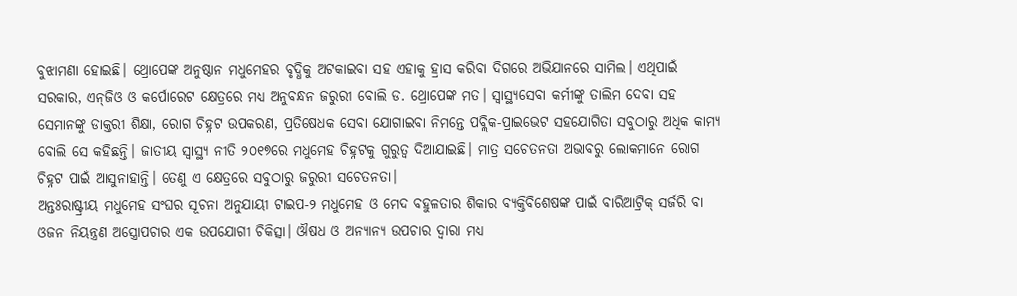ବୁଝାମଣା ହୋଇଛି। ଥ୍ରୋପେଙ୍କ ଅନୁଷ୍ଠାନ ମଧୁମେହର ବୃଦ୍ଧିକୁ ଅଟକାଇବା ସହ ଏହାକୁ ହ୍ରାସ କରିବା ଦିଗରେ ଅଭିଯାନରେ ସାମିଲ। ଏଥିପାଇଁ ସରକାର, ଏନ୍‌ଜିଓ ଓ କର୍ପୋରେଟ କ୍ଷେତ୍ରରେ ମଧ୍ୟ ଅନୁବନ୍ଧନ ଜରୁରୀ ବୋଲି ଡ. ଥ୍ରୋପେଙ୍କ ମତ। ସ୍ବାସ୍ଥ୍ୟସେବା କର୍ମୀଙ୍କୁ ତାଲିମ ଦେବା ସହ ସେମାନଙ୍କୁ ଡାକ୍ତରୀ ଶିକ୍ଷା, ରୋଗ ଚିହ୍ନଟ ଉପକରଣ, ପ୍ରତିଷେଧକ ସେବା ଯୋଗାଇବା ନିମନ୍ତେ ପବ୍ଲିକ-ପ୍ରାଇଭେଟ ସହଯୋଗିତା ସବୁଠାରୁ ଅଧିକ କାମ୍ୟ ବୋଲି ସେ କହିଛନ୍ତି। ଜାତୀୟ ସ୍ବାସ୍ଥ୍ୟ ନୀତି ୨୦୧୭ରେ ମଧୁମେହ ଚିହ୍ନଟକୁ ଗୁରୁତ୍ୱ ଦିଆଯାଇଛି। ମାତ୍ର ସଚେତନତା ଅଭାବରୁ ଲୋକମାନେ ରୋଗ ଚିହ୍ନଟ ପାଇଁ ଆସୁନାହାନ୍ତି। ତେଣୁ ଏ କ୍ଷେତ୍ରରେ ସବୁଠାରୁ ଜରୁରୀ ସଚେତନତା।
ଅନ୍ତଃରାଷ୍ଟ୍ରୀୟ ମଧୁମେହ ସଂଘର ସୂଚନା ଅନୁଯାୟୀ ଟାଇପ-୨ ମଧୁମେହ ଓ ମେଦ ବହୁଳତାର ଶିକାର ବ୍ୟକ୍ତିବିଶେଷଙ୍କ ପାଇଁ ବାରିଆଟ୍ରିକ୍‌ ସର୍ଜରି ବା ଓଜନ ନିୟନ୍ତ୍ରଣ ଅସ୍ତ୍ରୋପଚାର ଏକ ଉପଯୋଗୀ ଚିକିତ୍ସା। ଔଷଧ ଓ ଅନ୍ୟାନ୍ୟ ଉପଚାର ଦ୍ୱାରା ମଧ୍ୟ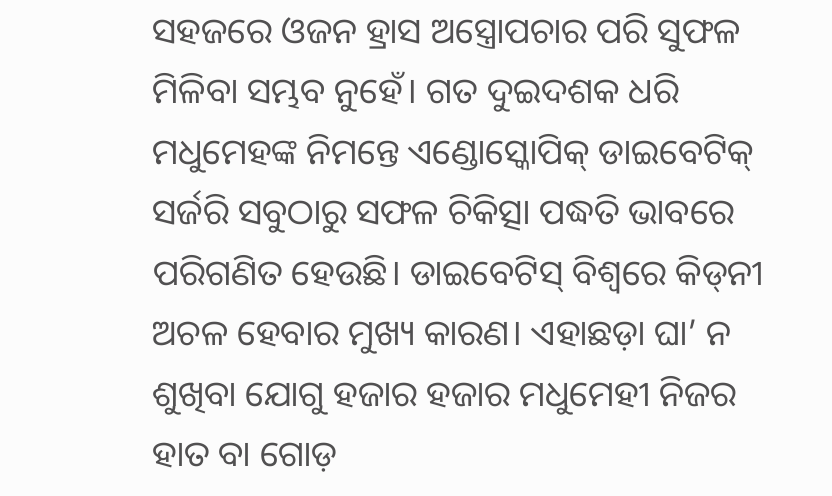ସହଜରେ ଓଜନ ହ୍ରାସ ଅସ୍ତ୍ରୋପଚାର ପରି ସୁଫଳ ମିଳିବା ସମ୍ଭବ ନୁହେଁ। ଗତ ଦୁଇଦଶକ ଧରି ମଧୁମେହଙ୍କ ନିମନ୍ତେ ଏଣ୍ଡୋସ୍କୋପିକ୍‌ ଡାଇବେଟିକ୍‌ ସର୍ଜରି ସବୁଠାରୁ ସଫଳ ଚିକିତ୍ସା ପଦ୍ଧତି ଭାବରେ ପରିଗଣିତ ହେଉଛି। ଡାଇବେଟିସ୍‌ ବିଶ୍ୱରେ କିଡ୍‌ନୀ ଅଚଳ ହେବାର ମୁଖ୍ୟ କାରଣ। ଏହାଛଡ଼ା ଘା’ ନ ଶୁଖିବା ଯୋଗୁ ହଜାର ହଜାର ମଧୁମେହୀ ନିଜର ହାତ ବା ଗୋଡ଼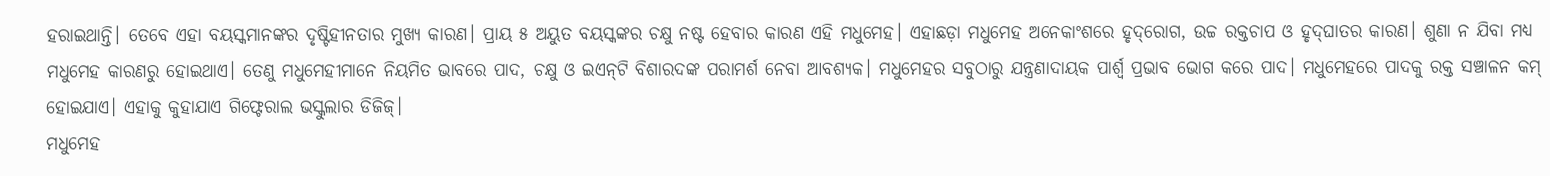ହରାଇଥାନ୍ତି। ତେବେ ଏହା ବୟସ୍କମାନଙ୍କର ଦୃଷ୍ଟିହୀନତାର ମୁଖ୍ୟ କାରଣ। ପ୍ରାୟ ୫ ଅୟୁତ ବୟସ୍କଙ୍କର ଚକ୍ଷୁ ନଷ୍ଟ ହେବାର କାରଣ ଏହି ମଧୁମେହ। ଏହାଛଡ଼ା ମଧୁମେହ ଅନେକାଂଶରେ ହୃଦ୍‌ରୋଗ, ଉଚ୍ଚ ରକ୍ତଚାପ ଓ ହୃଦ୍‌ଘାତର କାରଣ। ଶୁଣା ନ ଯିବା ମଧ୍ୟ ମଧୁମେହ କାରଣରୁ ହୋଇଥାଏ। ତେଣୁ ମଧୁମେହୀମାନେ ନିୟମିତ ଭାବରେ ପାଦ, ଚକ୍ଷୁ ଓ ଇଏନ୍‌ଟି ବିଶାରଦଙ୍କ ପରାମର୍ଶ ନେବା ଆବଶ୍ୟକ। ମଧୁମେହର ସବୁଠାରୁ ଯନ୍ତ୍ରଣାଦାୟକ ପାର୍ଶ୍ୱ ପ୍ରଭାବ ଭୋଗ କରେ ପାଦ। ମଧୁମେହରେ ପାଦକୁ ରକ୍ତ ସଞ୍ଚାଳନ କମ୍‌ ହୋଇଯାଏ। ଏହାକୁ କୁହାଯାଏ ଗିଫ୍ଟେରାଲ ଭସ୍କୁଲାର ଡିଜିଜ୍‌।
ମଧୁମେହ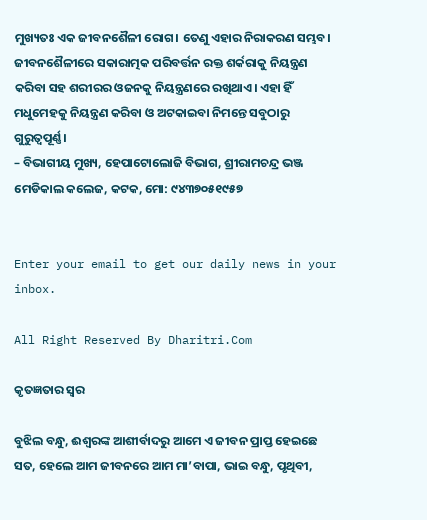ମୁଖ୍ୟତଃ ଏକ ଜୀବନଶୈଳୀ ରୋଗ। ତେଣୁ ଏହାର ନିରାକରଣ ସମ୍ଭବ। ଜୀବନଶୈଳୀରେ ସକାରାତ୍ମକ ପରିବର୍ତ୍ତନ ରକ୍ତ ଶର୍କରାକୁ ନିୟନ୍ତ୍ରଣ କରିବା ସହ ଶରୀରର ଓଜନକୁ ନିୟନ୍ତ୍ରଣରେ ରଖିଥାଏ। ଏହା ହିଁ ମଧୁମେହକୁ ନିୟନ୍ତ୍ରଣ କରିବା ଓ ଅଟକାଇବା ନିମନ୍ତେ ସବୁଠାରୁ ଗୁରୁତ୍ୱପୂର୍ଣ୍ଣ।
– ବିଭାଗୀୟ ମୁଖ୍ୟ, ହେପାଟୋଲୋଜି ବିଭାଗ, ଶ୍ରୀରାମଚନ୍ଦ୍ର ଭଞ୍ଜ ମେଡିକାଲ କଲେଜ, କଟକ, ମୋ: ୯୪୩୭୦୫୧୯୫୭


Enter your email to get our daily news in your inbox.

All Right Reserved By Dharitri.Com

କୃତଜ୍ଞତାର ସ୍ବର

ବୁଝିଲ ବନ୍ଧୁ, ଈଶ୍ବରଙ୍କ ଆଶୀର୍ବାଦରୁ ଆମେ ଏ ଜୀବନ ପ୍ରାପ୍ତ ହେଇଛେ ସତ, ହେଲେ ଆମ ଜୀବନରେ ଆମ ମା’ବାପା, ଭାଇ ବନ୍ଧୁ, ପୃଥିବୀ,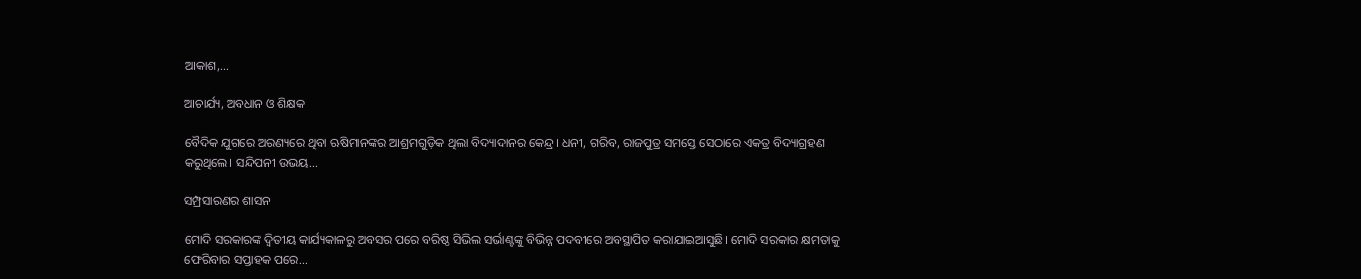ଆକାଶ,...

ଆଚାର୍ଯ୍ୟ, ଅବଧାନ ଓ ଶିକ୍ଷକ

ବୈଦିକ ଯୁଗରେ ଅରଣ୍ୟରେ ଥିବା ଋଷିମାନଙ୍କର ଆଶ୍ରମଗୁଡ଼ିକ ଥିଲା ବିଦ୍ୟାଦାନର କେନ୍ଦ୍ର। ଧନୀ, ଗରିବ, ରାଜପୁତ୍ର ସମସ୍ତେ ସେଠାରେ ଏକତ୍ର ବିଦ୍ୟାଗ୍ରହଣ କରୁଥିଲେ। ସନ୍ଦିପନୀ ଉଭୟ...

ସମ୍ପ୍ରସାରଣର ଶାସନ

ମୋଦି ସରକାରଙ୍କ ଦ୍ୱିତୀୟ କାର୍ଯ୍ୟକାଳରୁ ଅବସର ପରେ ବରିଷ୍ଠ ସିଭିଲ ସର୍ଭାଣ୍ଟଙ୍କୁ ବିଭିନ୍ନ ପଦବୀରେ ଅବସ୍ଥାପିତ କରାଯାଇଆସୁଛି। ମୋଦି ସରକାର କ୍ଷମତାକୁ ଫେରିବାର ସପ୍ତାହକ ପରେ...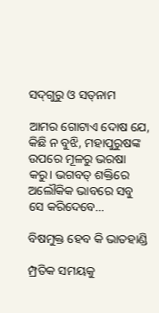ସଦ୍‌ଗୁରୁ ଓ ସତ୍‌ନାମ

ଆମର ଗୋଟାଏ ଦୋଷ ଯେ, କିଛି ନ ବୁଝି, ମହାପୁରୁଷଙ୍କ ଉପରେ ମୂଳରୁ ଭରଷା କରୁ। ଭଗବତ୍‌ ଶକ୍ତିରେ ଅଲୌକିକ ଭାବରେ ସବୁ ସେ କରିଦେବେ...

ବିଷମୁକ୍ତ ହେବ କି ଭାତହାଣ୍ଡି

ମ୍ପ୍ରତିକ ସମୟକୁ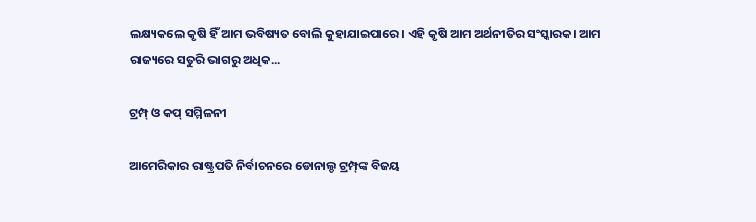ଲକ୍ଷ୍ୟକଲେ କୃଷି ହିଁ ଆମ ଭବିଷ୍ୟତ ବୋଲି କୁହାଯାଇପାରେ। ଏହି କୃଷି ଆମ ଅର୍ଥନୀତିର ସଂସ୍କାରକ। ଆମ ରାଜ୍ୟରେ ସତୁରି ଭାଗରୁ ଅଧିକ...

ଟ୍ରମ୍ପ୍‌ ଓ କପ୍‌ ସମ୍ମିଳନୀ

ଆମେରିକାର ରାଷ୍ଟ୍ରପତି ନିର୍ବାଚନରେ ଡୋନାଲ୍ଡ ଟ୍ରମ୍ପ୍‌ଙ୍କ ବିଜୟ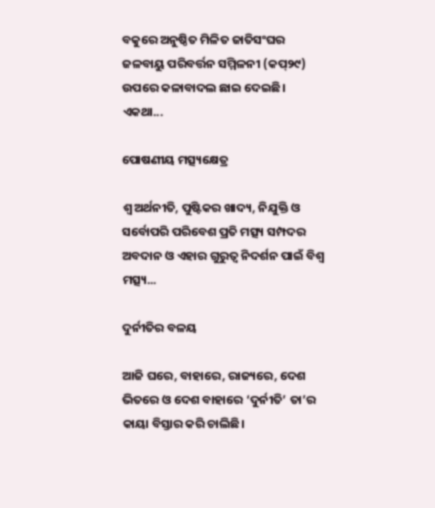ବକୁରେ ଅନୁଷ୍ଠିତ ମିଳିତ ଜାତିସଂଘର ଜଳବାୟୁ ପରିବର୍ତ୍ତନ ସମ୍ମିଳନୀ (କପ୍‌୨୯) ଉପରେ କଳାବାଦଲ ଛାଇ ଦେଇଛି। ଏକଥା...

ପୋଷଣୀୟ ମତ୍ସ୍ୟକ୍ଷେତ୍ର

ଶ୍ୱ ଅର୍ଥନୀତି, ପୁଷ୍ଟିକର ଖାଦ୍ୟ, ନିଯୁକ୍ତି ଓ ସର୍ବୋପରି ପରିବେଶ ପ୍ରତି ମତ୍ସ୍ୟ ସମ୍ପଦର ଅବଦାନ ଓ ଏହାର ଗୁରୁତ୍ୱ ନିଦର୍ଶନ ପାଇଁ ବିଶ୍ୱ ମତ୍ସ୍ୟ...

ଦୁର୍ନୀତିର ବଳୟ

ଆଜି ଘରେ, ବାହାରେ, ରାଜ୍ୟରେ, ଦେଶ ଭିତରେ ଓ ଦେଶ ବାହାରେ ‘ଦୁର୍ନୀତି’ ତା’ର କାୟା ବିସ୍ତାର କରି ଚାଲିଛି।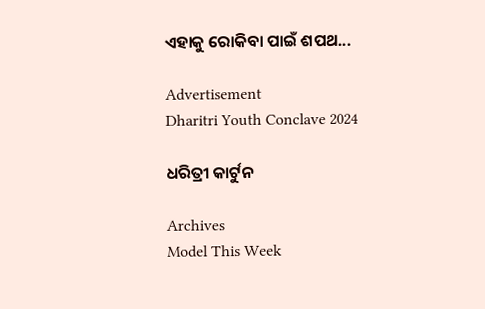ଏହାକୁ ରୋକିବା ପାଇଁ ଶପଥ...

Advertisement
Dharitri Youth Conclave 2024

ଧରିତ୍ରୀ କାର୍ଟୁନ

Archives
Model This Week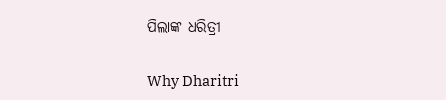ପିଲାଙ୍କ ଧରିତ୍ରୀ

Why Dharitri